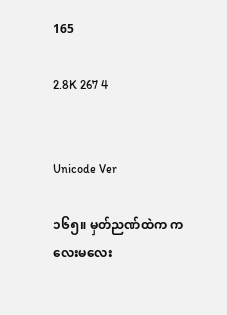165

2.8K 267 4


Unicode Ver

၁၆၅။ မှတ်ညဏ်ထဲက ကလေးမလေး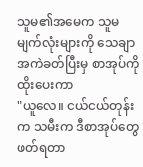သူမ၏အမေက သူမမျက်လုံးများကို သေချာအကဲခတ်ပြီးမှ စာအုပ်ကိုထိုးပေးကာ
"ယူလေ။ ငယ်ငယ်တုန်းက သမီးက ဒီစာအုပ်တွေ ဖတ်ရတာ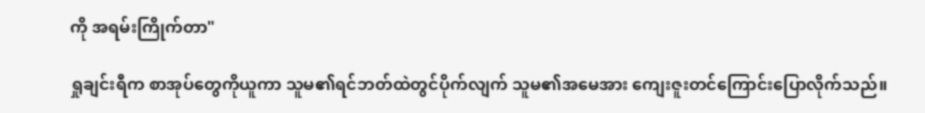ကို အရမ်းကြိုက်တာ"

ရှုချင်းရီက စာအုပ်တွေကိုယူကာ သူမ၏ရင်ဘတ်ထဲတွင်ပိုက်လျက် သူမ၏အမေအား ကျေးဇူးတင်ကြောင်းပြောလိုက်သည်။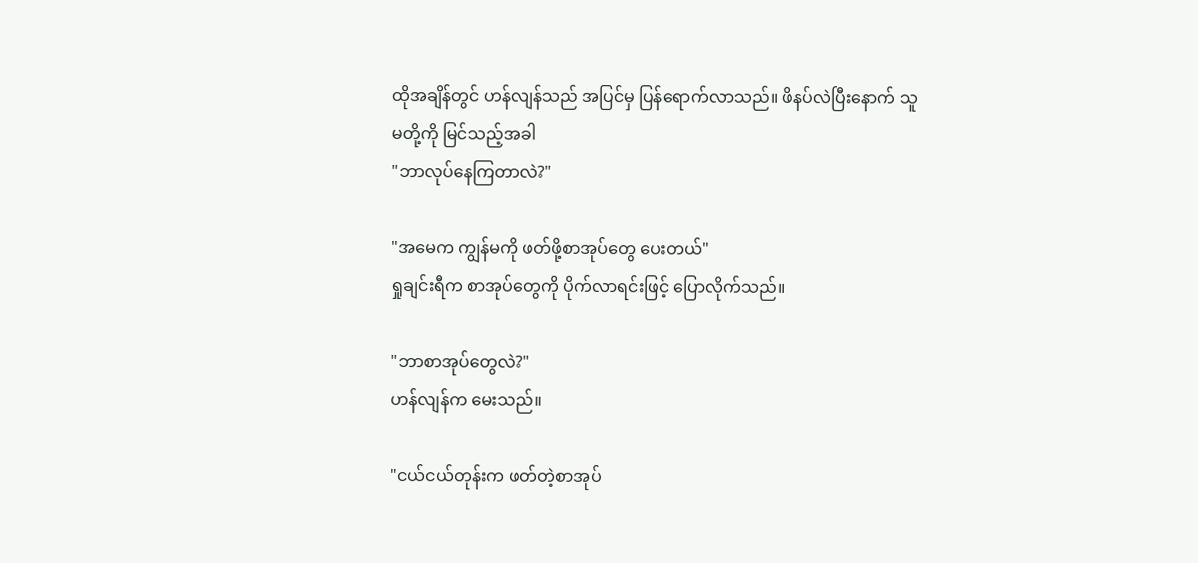ထိုအချိန်တွင် ဟန်လျန်သည် အပြင်မှ ပြန်ရောက်လာသည်။ ဖိနပ်လဲပြီးနောက် သူမတို့ကို မြင်သည့်အခါ
"ဘာလုပ်နေကြတာလဲ?"

"အမေက ကျွန်မကို ဖတ်ဖို့စာအုပ်တွေ ပေးတယ်"
ရှုချင်းရီက စာအုပ်တွေကို ပိုက်လာရင်းဖြင့် ပြောလိုက်သည်။

"ဘာစာအုပ်တွေလဲ?"
ဟန်လျန်က မေးသည်။

"ငယ်ငယ်တုန်းက ဖတ်တဲ့စာအုပ်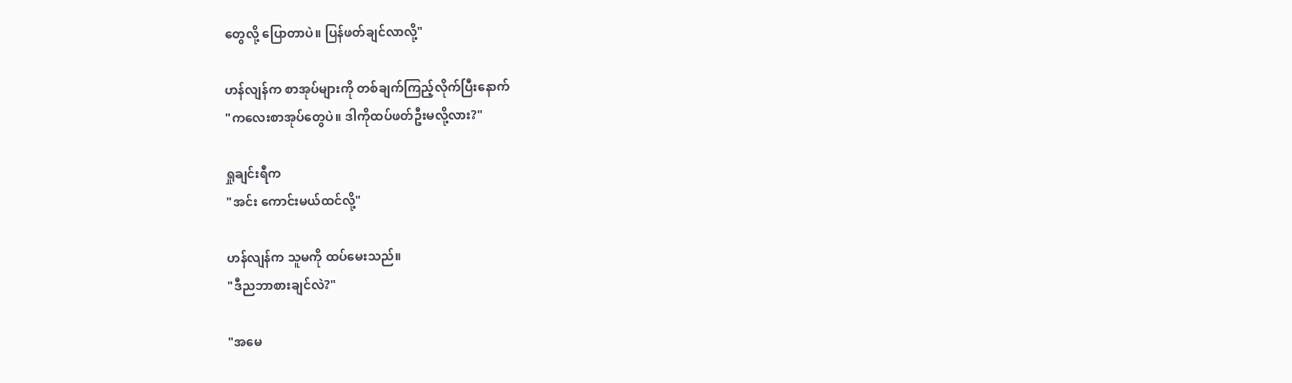တွေလို့ ပြောတာပဲ။ ပြန်ဖတ်ချင်လာလို့"

ဟန်လျန်က စာအုပ်များကို တစ်ချက်ကြည့်လိုက်ပြီးနောက်
"ကလေးစာအုပ်တွေပဲ။ ဒါကိုထပ်ဖတ်ဦးမလို့လား?"

ရှုချင်းရီက
"အင်း ကောင်းမယ်ထင်လို့"

ဟန်လျန်က သူမကို ထပ်မေးသည်။
"ဒီညဘာစားချင်လဲ?"

"အမေ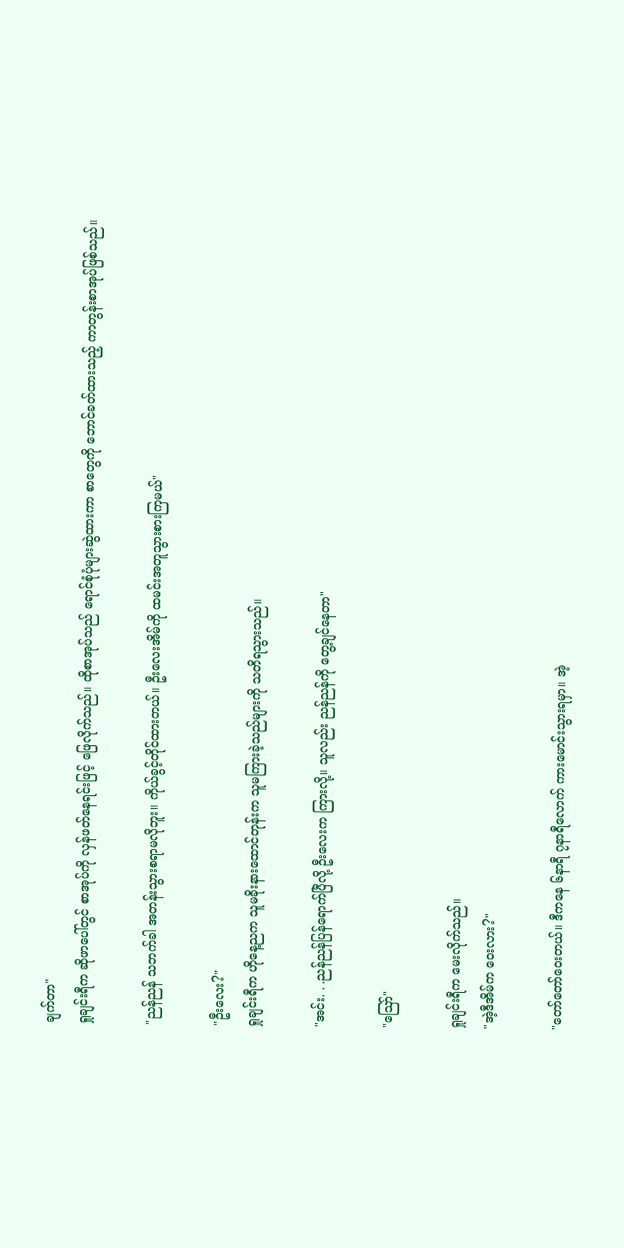ချက်တာ"
ရှုချင်းရီက ဆိုဖာပေါ်တွင် စာအုပ်ကို လှန်ဖတ်နေရင်းဖြင့် ဖြေလိုက်သည်။ ထိုစာအုပ်သည် ရောင်စုံပုံများဆွဲထားကာ စာတွေကို ဘောင်ခတ်ထားသည့် ကာတွန်းစာအုပ်ဖြစ်သည်။

"ညန်ညန် သဘက်ခါ အတန်းသွားစရာမလိုဘူး။ ကိုယ်ခွင့်တိုင်ထားတယ်။ ဦးလေးအိမ်ကို ထမင်းအတူသွားစားကြမယ်"

"ဦးလေး?"
ရှုချင်းရီက ဟိုနေ့ညက သူမခိုးနားထောင်တုန်းက သူမကြားခဲ့သည်များကို သတိရသွားသည်။

"အင်း. . .ညန်ညန်ပြန်ရောက်ပြီလို့ ဦးလေးက ကြားလို့။ သူလည်း ညန်ညန်ကို တွေ့ချင်နေတာ"

"ဪ"

ရှုချင်းရီက မေးလိုက်သည်။
"အဲ့ဒီအိမ်က ဝေးလား?"

"တော်တော်ဝေးတယ်။ ဒီကနေ ၆နာရီ ၇နာရီလောက် ကားမောင်းသွားရမှာ။ အဲ့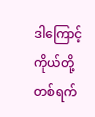ဒါကြောင့် ကိုယ်တို့တစ်ရက်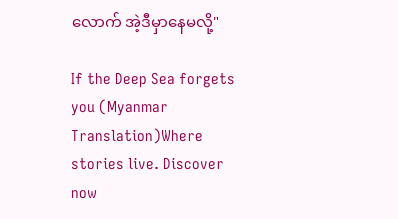လောက် အဲ့ဒီမှာနေမလို့"

If the Deep Sea forgets you (Myanmar Translation)Where stories live. Discover now